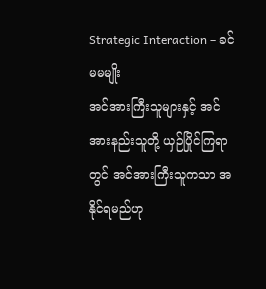Strategic Interaction – ခင်မမမျိုး
အင်အားကြီးသူများနှင့် အင်အားနည်းသူတို့ ယှဉ်ပြိုင်ကြရာတွင် အင်အားကြီးသူကသာ အနိုင်ရမည်ဟု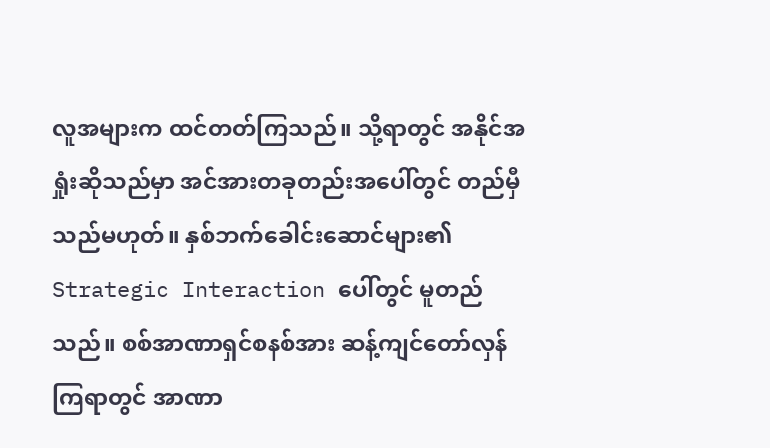လူအများက ထင်တတ်ကြသည်။ သို့ရာတွင် အနိုင်အရှုံးဆိုသည်မှာ အင်အားတခုတည်းအပေါ်တွင် တည်မှီသည်မဟုတ်။ နှစ်ဘက်ခေါင်းဆောင်များ၏ Strategic Interaction ပေါ်တွင် မူတည်သည်။ စစ်အာဏာရှင်စနစ်အား ဆန့်ကျင်တော်လှန်ကြရာတွင် အာဏာ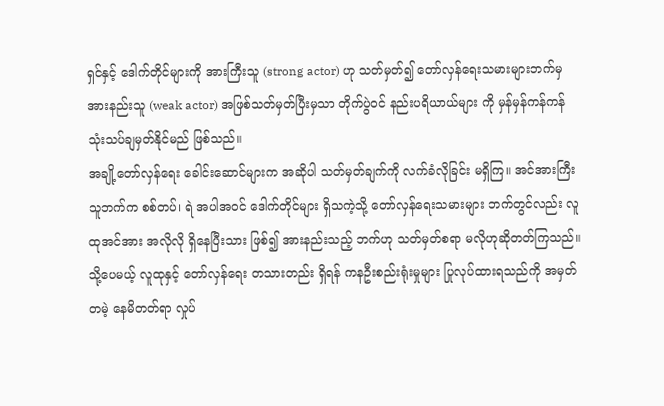ရှင်နှင့် ဒေါက်တိုင်များကို အားကြီးသူ (strong actor) ဟု သတ်မှတ်၍ တော်လှန်ရေးသမားများဘက်မှ အားနည်းသူ (weak actor) အဖြစ်သတ်မှတ်ပြီးမှသာ တိုက်ပွဲဝင် နည်းပရိယာယ်များ ကို မှန်မှန်ကန်ကန် သုံးသပ်ချမှတ်နိုင်မည် ဖြစ်သည်။
အချို့တော်လှန်ရေး ခေါင်းဆောင်များက အဆိုပါ သတ်မှတ်ချက်ကို လက်ခံလိုခြင်း မရှိကြ။ အင်အားကြီးသူဘက်က စစ်တပ်၊ ရဲ အပါအဝင် ဒေါက်တိုင်များ ရှိသကဲ့သို့ တော်လှန်ရေးသမားများ ဘက်တွင်လည်း လူထုအင်အား အလိုလို ရှိနေပြီးသား ဖြစ်၍ အားနည်းသည့် ဘက်ဟု သတ်မှတ်စရာ မလိုဟုဆိုတတ်ကြသည်။ သို့ပေမယ့် လူထုနှင့် တော်လှန်ရေး တသားတည်း ရှိရန် ကနဦးစည်းရုံးမှုများ ပြုလုပ်ထားရသည်ကို အမှတ်တမဲ့ နေမိတတ်ရာ လှုပ်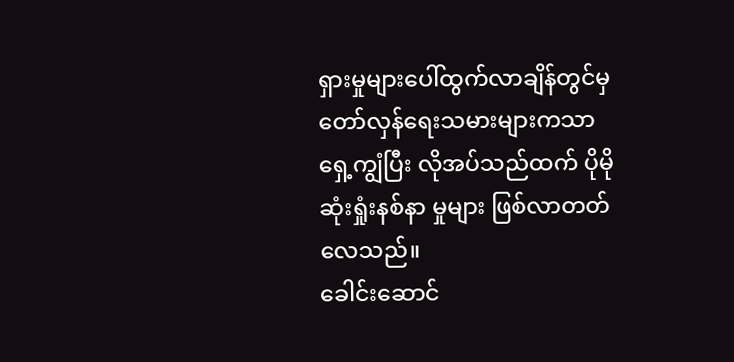ရှားမှုများပေါ်ထွက်လာချိန်တွင်မှ တော်လှန်ရေးသမားများကသာ ရှေ့ကျွံပြီး လိုအပ်သည်ထက် ပိုမိုဆုံးရှုံးနစ်နာ မှုများ ဖြစ်လာတတ်လေသည်။
ခေါင်းဆောင်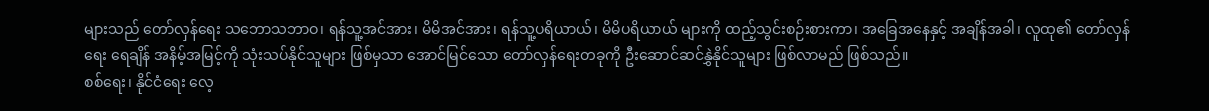များသည် တော်လှန်ရေး သဘောသဘာဝ၊ ရန်သူ့အင်အား၊ မိမိအင်အား၊ ရန်သူ့ပရိယာယ်၊ မိမိပရိယာယ် များကို ထည့်သွင်းစဉ်းစားကာ၊ အခြေအနေနှင့် အချိန်အခါ၊ လူထု၏ တော်လှန်ရေး ရေချိန် အနိမ့်အမြင့်ကို သုံးသပ်နိုင်သူများ ဖြစ်မှသာ အောင်မြင်သော တော်လှန်ရေးတခုကို ဦးဆောင်ဆင်နွှဲနိုင်သူများ ဖြစ်လာမည် ဖြစ်သည်။
စစ်ရေး၊ နိုင်ငံရေး လေ့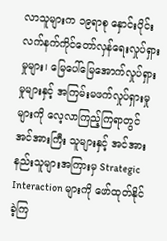လာသူများက ၁၉ရာစု နှောင်းပိုင်း လက်နက်ကိုင်တော်လှန်ရေးလှုပ်ရှားမှုများ၊ မြေပေါ်မြေအောက်လှုပ်ရှားမှုများနှင့် အကြမ်းမဖက်လှုပ်ရှားမှုများကို လေ့လာကြည့်ကြရာတွင် အင်အားကြီး သူများနှင့် အင်အားနည်းသူများအကြားမှ Strategic Interaction များကို ဖော်ထုတ်နိုင်ခဲ့ကြ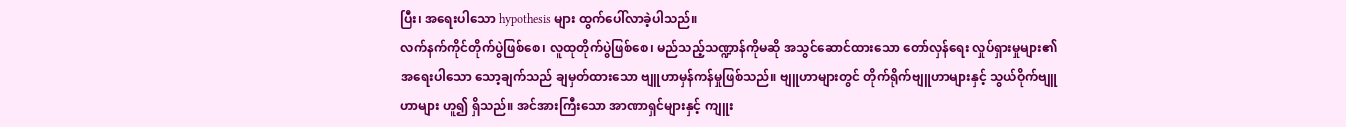ပြီး၊ အရေးပါသော hypothesis များ ထွက်ပေါ်လာခဲ့ပါသည်။
လက်နက်ကိုင်တိုက်ပွဲဖြစ်စေ၊ လူထုတိုက်ပွဲဖြစ်စေ၊ မည်သည့်သဏ္ဍာန်ကိုမဆို အသွင်ဆောင်ထားသော တော်လှန်ရေး လှုပ်ရှားမှုများ၏ အရေးပါသော သော့ချက်သည် ချမှတ်ထားသော ဗျူဟာမှန်ကန်မှုဖြစ်သည်။ ဗျူဟာများတွင် တိုက်ရိုက်ဗျူဟာများနှင့် သွယ်ဝိုက်ဗျူဟာများ ဟူ၍ ရှိသည်။ အင်အားကြီးသော အာဏာရှင်များနှင့် ကျူး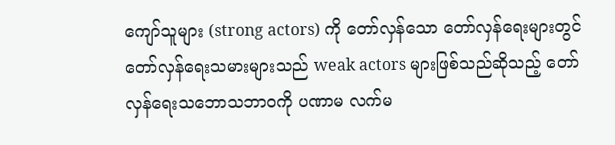ကျော်သူများ (strong actors) ကို တော်လှန်သော တော်လှန်ရေးများတွင် တော်လှန်ရေးသမားများသည် weak actors များဖြစ်သည်ဆိုသည့် တော်လှန်ရေးသဘောသဘာဝကို ပဏာမ လက်မ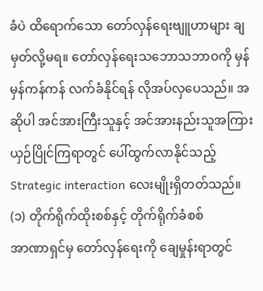ခံပဲ ထိရောက်သော တော်လှန်ရေးဗျူဟာများ ချမှတ်လို့မရ။ တော်လှန်ရေးသဘောသဘာဝကို မှန်မှန်ကန်ကန် လက်ခံနိုင်ရန် လိုအပ်လှပေသည်။ အဆိုပါ အင်အားကြီးသူနှင့် အင်အားနည်းသူအကြား ယှဉ်ပြိုင်ကြရာတွင် ပေါ်ထွက်လာနိုင်သည့် Strategic interaction လေးမျိုးရှိတတ်သည်။
(၁) တိုက်ရိုက်ထိုးစစ်နှင့် တိုက်ရိုက်ခံစစ်
အာဏာရှင်မှ တော်လှန်ရေးကို ချေမှုန်းရာတွင်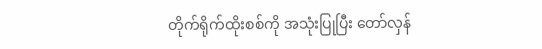တိုက်ရိုက်ထိုးစစ်ကို အသုံးပြုပြီး တော်လှန်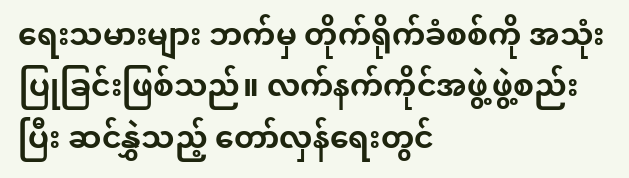ရေးသမားများ ဘက်မှ တိုက်ရိုက်ခံစစ်ကို အသုံးပြုခြင်းဖြစ်သည်။ လက်နက်ကိုင်အဖွဲ့ဖွဲ့စည်းပြီး ဆင်နွှဲသည့် တော်လှန်ရေးတွင်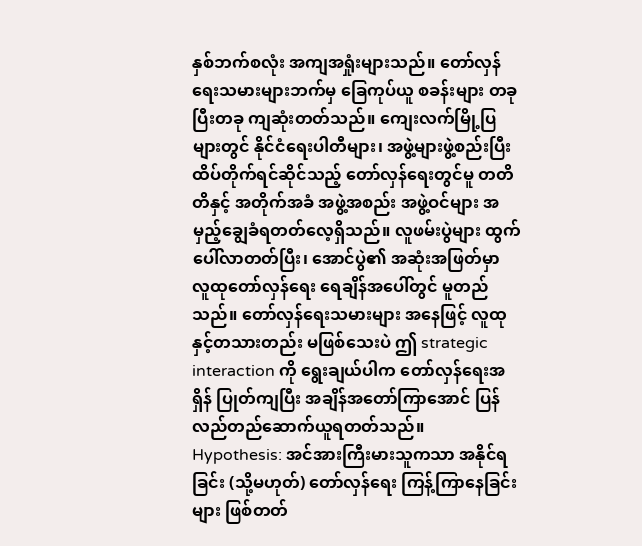နှစ်ဘက်စလုံး အကျအရှုံးများသည်။ တော်လှန်ရေးသမားများဘက်မှ ခြေကုပ်ယူ စခန်းများ တခုပြီးတခု ကျဆုံးတတ်သည်။ ကျေးလက်မြို့ပြများတွင် နိုင်ငံရေးပါတီများ၊ အဖွဲ့များဖွဲ့စည်းပြီး ထိပ်တိုက်ရင်ဆိုင်သည့် တော်လှန်ရေးတွင်မူ တတိတိနှင့် အတိုက်အခံ အဖွဲ့အစည်း အဖွဲ့ဝင်များ အမှည့်ချွေခံရတတ်လေ့ရှိသည်။ လူဖမ်းပွဲများ ထွက်ပေါ်လာတတ်ပြီး၊ အောင်ပွဲ၏ အဆုံးအဖြတ်မှာ လူထုတော်လှန်ရေး ရေချိန်အပေါ်တွင် မူတည်သည်။ တော်လှန်ရေးသမားများ အနေဖြင့် လူထုနှင့်တသားတည်း မဖြစ်သေးပဲ ဤ strategic interaction ကို ရွေးချယ်ပါက တော်လှန်ရေးအရှိန် ပြုတ်ကျပြီး အချိန်အတော်ကြာအောင် ပြန်လည်တည်ဆောက်ယူရတတ်သည်။
Hypothesis: အင်အားကြီးမားသူကသာ အနိုင်ရခြင်း (သို့မဟုတ်) တော်လှန်ရေး ကြန့်ကြာနေခြင်းများ ဖြစ်တတ်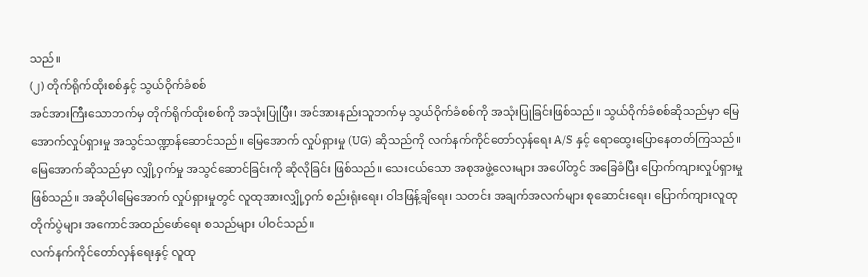သည်။
(၂) တိုက်ရိုက်ထိုးစစ်နှင့် သွယ်ဝိုက်ခံစစ်
အင်အားကြီးသောဘက်မှ တိုက်ရိုက်ထိုးစစ်ကို အသုံးပြုပြီး၊ အင်အားနည်းသူဘက်မှ သွယ်ဝိုက်ခံစစ်ကို အသုံးပြုခြင်းဖြစ်သည်။ သွယ်ဝိုက်ခံစစ်ဆိုသည်မှာ မြေအောက်လှုပ်ရှားမှု အသွင်သဏ္ဍာန်ဆောင်သည်။ မြေအောက် လှုပ်ရှားမှု (UG) ဆိုသည်ကို လက်နက်ကိုင်တော်လှန်ရေး A/S နှင့် ရောထွေးပြောနေတတ်ကြသည်။ မြေအောက်ဆိုသည်မှာ လျှို့ဝှက်မှု အသွင်ဆောင်ခြင်းကို ဆိုလိုခြင်း ဖြစ်သည်။ သေးငယ်သော အစုအဖွဲ့လေးများ အပေါ်တွင် အခြေခံပြီး ပြောက်ကျားလှုပ်ရှားမှုဖြစ်သည်။ အဆိုပါမြေအောက် လှုပ်ရှားမှုတွင် လူထုအားလျှို့ဝှက် စည်းရုံးရေး၊ ဝါဒဖြန့်ချိရေး၊ သတင်း အချက်အလက်များ စုဆောင်းရေး၊ ပြောက်ကျားလူထုတိုက်ပွဲများ အကောင်အထည်ဖော်ရေး စသည်များ ပါဝင်သည်။
လက်နက်ကိုင်တော်လှန်ရေးနှင့် လူထု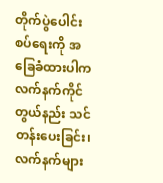တိုက်ပွဲပေါင်းစပ်ရေးကို အခြေခံထားပါက လက်နက်ကိုင်တွယ်နည်း သင်တန်းပေးခြင်း၊ လက်နက်များ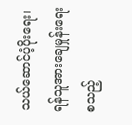သယ်ဆောင်ပံ့ပိုးရေး၊ ရန်သူအားချေမှုန်းရေး စသည့်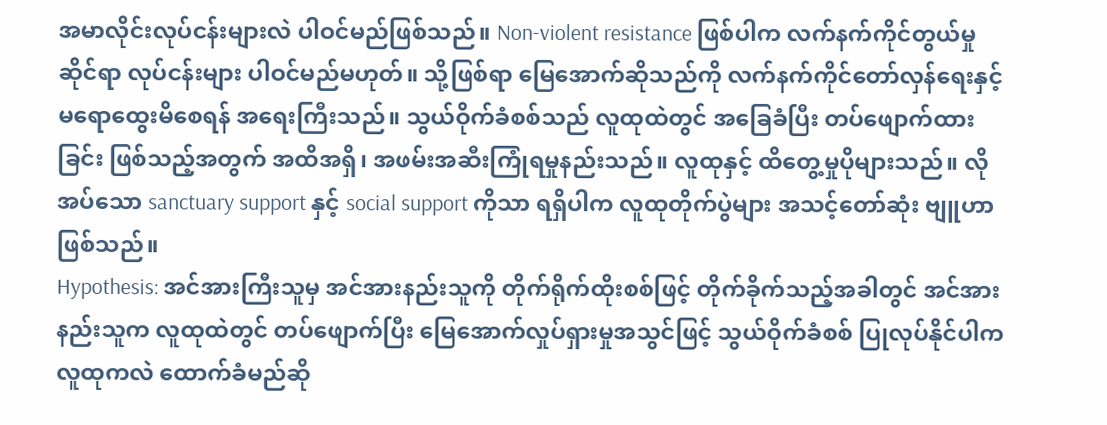အမာလိုင်းလုပ်ငန်းများလဲ ပါဝင်မည်ဖြစ်သည်။ Non-violent resistance ဖြစ်ပါက လက်နက်ကိုင်တွယ်မှုဆိုင်ရာ လုပ်ငန်းများ ပါဝင်မည်မဟုတ်။ သို့ဖြစ်ရာ မြေအောက်ဆိုသည်ကို လက်နက်ကိုင်တော်လှန်ရေးနှင့် မရောထွေးမိစေရန် အရေးကြီးသည်။ သွယ်ဝိုက်ခံစစ်သည် လူထုထဲတွင် အခြေခံပြီး တပ်ဖျောက်ထားခြင်း ဖြစ်သည့်အတွက် အထိအရှိ၊ အဖမ်းအဆီးကြုံရမှုနည်းသည်။ လူထုနှင့် ထိတွေ့မှုပိုများသည်။ လိုအပ်သော sanctuary support နှင့် social support ကိုသာ ရရှိပါက လူထုတိုက်ပွဲများ အသင့်တော်ဆုံး ဗျူဟာဖြစ်သည်။
Hypothesis: အင်အားကြီးသူမှ အင်အားနည်းသူကို တိုက်ရိုက်ထိုးစစ်ဖြင့် တိုက်ခိုက်သည့်အခါတွင် အင်အားနည်းသူက လူထုထဲတွင် တပ်ဖျောက်ပြီး မြေအောက်လှုပ်ရှားမှုအသွင်ဖြင့် သွယ်ဝိုက်ခံစစ် ပြုလုပ်နိုင်ပါက လူထုကလဲ ထောက်ခံမည်ဆို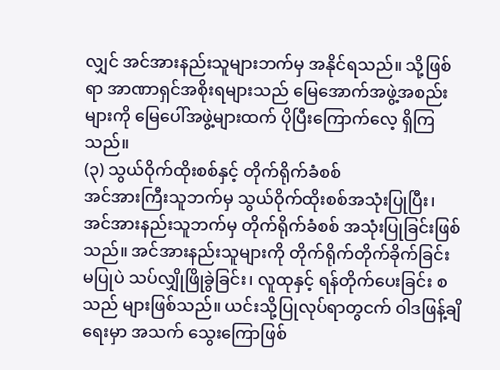လျှင် အင်အားနည်းသူများဘက်မှ အနိုင်ရသည်။ သို့ဖြစ်ရာ အာဏာရှင်အစိုးရများသည် မြေအောက်အဖွဲ့အစည်းများကို မြေပေါ်အဖွဲ့များထက် ပိုပြီးကြောက်လေ့ ရှိကြသည်။
(၃) သွယ်ဝိုက်ထိုးစစ်နှင့် တိုက်ရိုက်ခံစစ်
အင်အားကြီးသူဘက်မှ သွယ်ဝိုက်ထိုးစစ်အသုံးပြုပြီး၊ အင်အားနည်းသူဘက်မှ တိုက်ရိုက်ခံစစ် အသုံးပြုခြင်းဖြစ်သည်။ အင်အားနည်းသူများကို တိုက်ရိုက်တိုက်ခိုက်ခြင်း မပြုပဲ သပ်လျှိုဖြိုခွဲခြင်း၊ လူထုနှင့် ရန်တိုက်ပေးခြင်း စသည် များဖြစ်သည်။ ယင်းသို့ပြုလုပ်ရာတွငက် ဝါဒဖြန့်ချိရေးမှာ အသက် သွေးကြောဖြစ်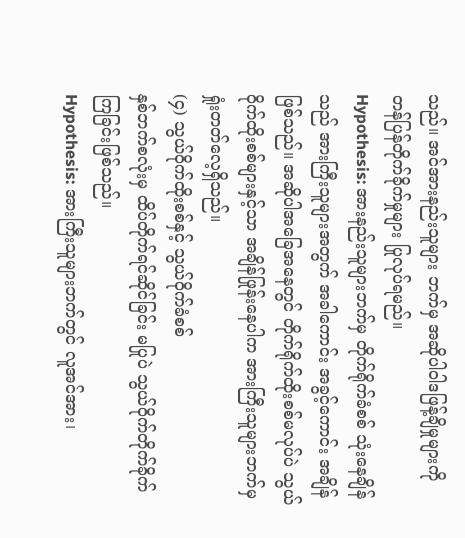သည်။ အင်အားနည်းသူများ ဘက်မှ အဆိုပါဝါဒဖြန့်ချိမှုများကို တန်ပြန်တိုက်ခိုက်မှုများ ပြုလုပ်ရမည်။
Hypothesis: အားနည်းသူများဘက်မှ တိုက်ရိုက်ခံစစ် သုံးနေချိန်သည် အားကြီးသူများအတွက် အခါကောင်း အခွင့်ကောင်း အချိန်ဖြစ်သည်။ အဆိုပါအခြေအနေတွင် တိုက်ရိုက်ထိုးစစ်မလုပ်ပဲ သွယ်ဝိုက်ထိုးစစ်များနှင့်သာ အချိန်ဖြုန်းနေပါက အားကြီးသူများဘက်မှ ရှုံးတတ်လေ့ရှိသည်။
(၄) သွယ်ဝိုက်ထိုးစစ်နှင့် သွယ်ဝိုက်ခံစစ်
နှစ်ဘက်စလုံးမှ ထိပ်တိုက်ရင်ဆိုင်ခြင်း မပြုပဲ သွယ်ဝိုက်တိုက်ခိုက်ကြခြင်းဖြစ်သည်။
Hypothesis: အားကြီးသူများဘက်တွင် လူအင်အား၊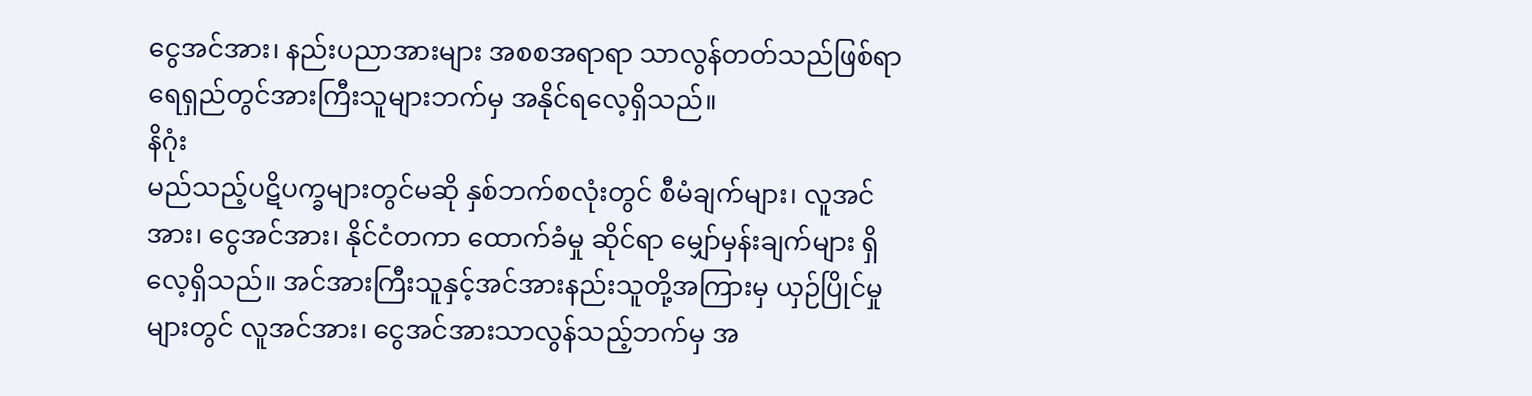ငွေအင်အား၊ နည်းပညာအားများ အစစအရာရာ သာလွန်တတ်သည်ဖြစ်ရာ ရေရှည်တွင်အားကြီးသူများဘက်မှ အနိုင်ရလေ့ရှိသည်။
နိဂုံး
မည်သည့်ပဋိပက္ခများတွင်မဆို နှစ်ဘက်စလုံးတွင် စီမံချက်များ၊ လူအင်အား၊ ငွေအင်အား၊ နိုင်ငံတကာ ထောက်ခံမှု ဆိုင်ရာ မျှော်မှန်းချက်များ ရှိလေ့ရှိသည်။ အင်အားကြီးသူနှင့်အင်အားနည်းသူတို့အကြားမှ ယှဉ်ပြိုင်မှုများတွင် လူအင်အား၊ ငွေအင်အားသာလွန်သည့်ဘက်မှ အ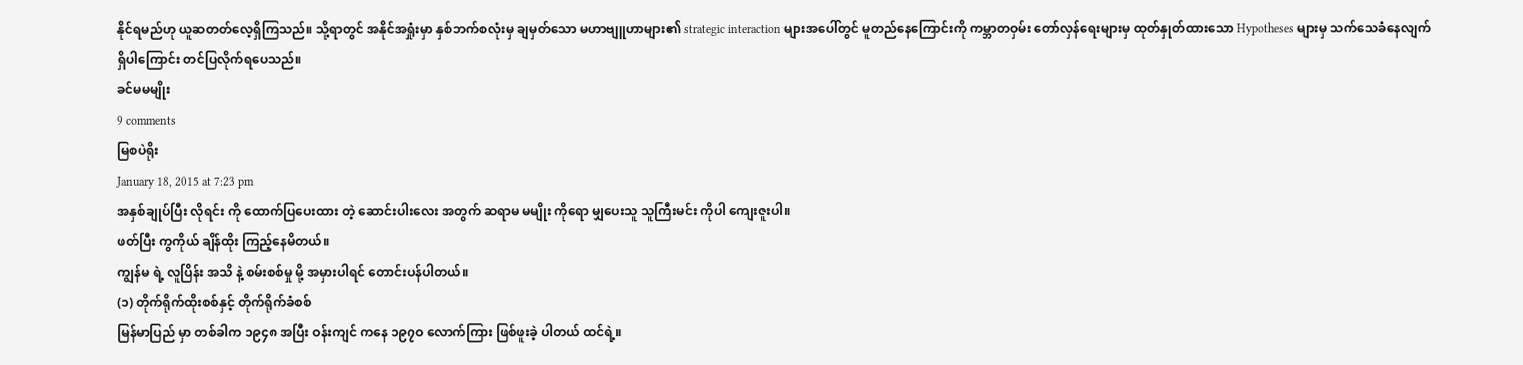နိုင်ရမည်ဟု ယူဆတတ်လေ့ရှိကြသည်။ သို့ရာတွင် အနိုင်အရှုံးမှာ နှစ်ဘက်စလုံးမှ ချမှတ်သော မဟာဗျူဟာများ၏ strategic interaction များအပေါ်တွင် မူတည်နေကြောင်းကို ကမ္ဘာတဝှမ်း တော်လှန်ရေးများမှ ထုတ်နှုတ်ထားသော Hypotheses များမှ သက်သေခံနေလျက်ရှိပါကြောင်း တင်ပြလိုက်ရပေသည်။
ခင်မမမျိုး
9 comments
မြစပဲရိုး
January 18, 2015 at 7:23 pm
အနှစ်ချုပ်ပြီး လိုရင်း ကို ထောက်ပြပေးထား တဲ့ ဆောင်းပါးလေး အတွက် ဆရာမ မမျိုး ကိုရော မျှပေးသူ သူကြီးမင်း ကိုပါ ကျေးဇူးပါ။
ဖတ်ပြီး ကွကိုယ် ချိန်ထိုး ကြည့်နေမိတယ်။
ကျွန်မ ရဲ့ လူပြိန်း အသိ နဲ့ စမ်းစစ်မှု မို့ အမှားပါရင် တောင်းပန်ပါတယ်။
(၁) တိုက်ရိုက်ထိုးစစ်နှင့် တိုက်ရိုက်ခံစစ်
မြန်မာပြည် မှာ တစ်ခါက ၁၉၄၈ အပြီး ဝန်းကျင် ကနေ ၁၉၇ဝ လောက်ကြား ဖြစ်ဖူးခဲ့ ပါတယ် ထင်ရဲ့။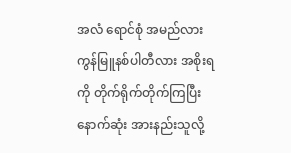အလံ ရောင်စုံ အမည်လား ကွန်မြူနစ်ပါတီလား အစိုးရ ကို တိုက်ရိုက်တိုက်ကြပြီး နောက်ဆုံး အားနည်းသူလို့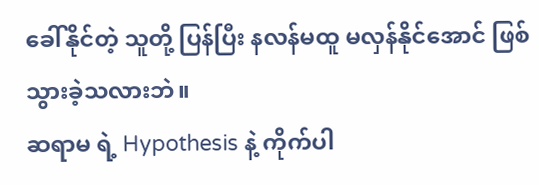ခေါ်နိုင်တဲ့ သူတို့ ပြန်ပြီး နလန်မထူ မလှန်နိုင်အောင် ဖြစ်သွားခဲ့သလားဘဲ။
ဆရာမ ရဲ့ Hypothesis နဲ့ ကိုက်ပါ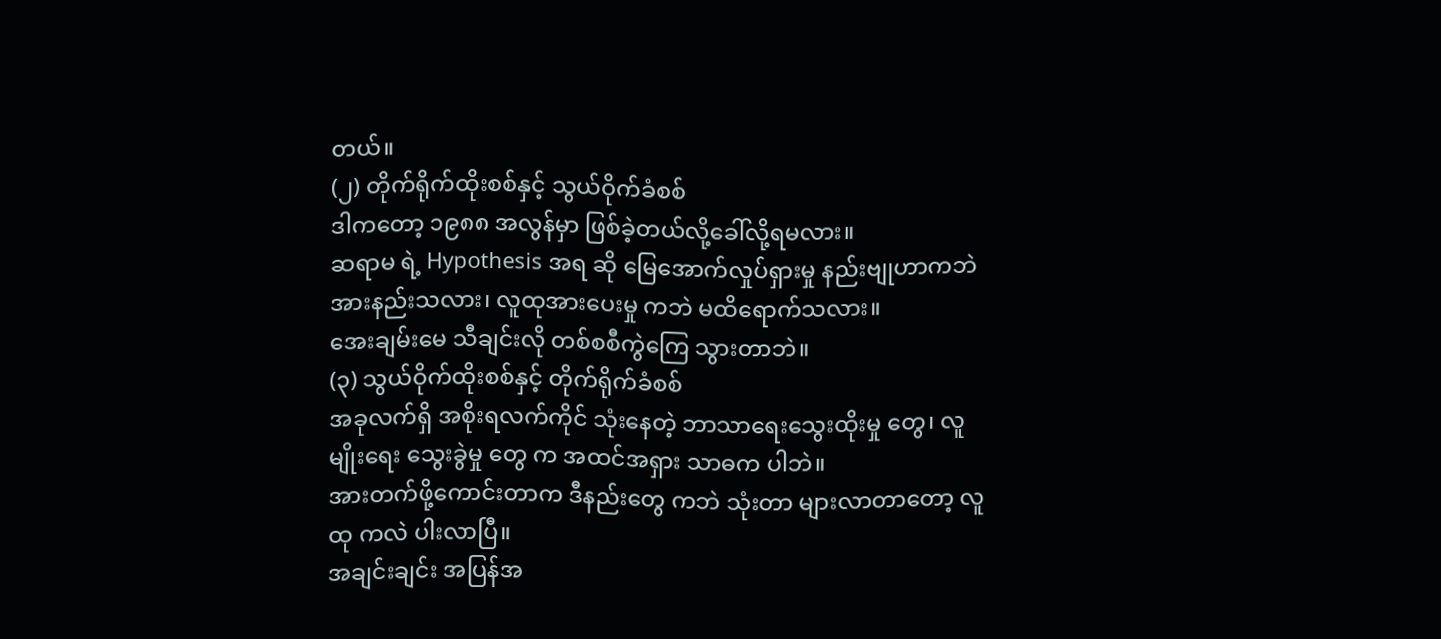တယ်။
(၂) တိုက်ရိုက်ထိုးစစ်နှင့် သွယ်ဝိုက်ခံစစ်
ဒါကတော့ ၁၉၈၈ အလွန်မှာ ဖြစ်ခဲ့တယ်လို့ခေါ်လို့ရမလား။
ဆရာမ ရဲ့ Hypothesis အရ ဆို မြေအောက်လှုပ်ရှားမှု နည်းဗျုဟာကဘဲ အားနည်းသလား၊ လူထုအားပေးမှု ကဘဲ မထိရောက်သလား။
အေးချမ်းမေ သီချင်းလို တစ်စစီကွဲကြေ သွားတာဘဲ။
(၃) သွယ်ဝိုက်ထိုးစစ်နှင့် တိုက်ရိုက်ခံစစ်
အခုလက်ရှိ အစိုးရလက်ကိုင် သုံးနေတဲ့ ဘာသာရေးသွေးထိုးမှု တွေ၊ လူမျိုးရေး သွေးခွဲမှု တွေ က အထင်အရှား သာဓက ပါဘဲ။
အားတက်ဖို့ကောင်းတာက ဒီနည်းတွေ ကဘဲ သုံးတာ များလာတာတော့ လူထု ကလဲ ပါးလာပြီ။
အချင်းချင်း အပြန်အ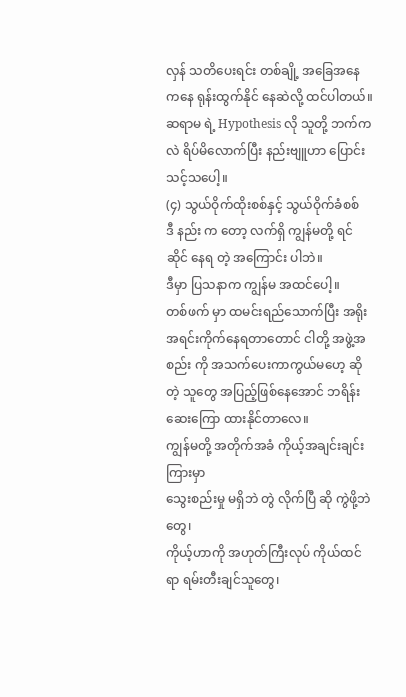လှန် သတိပေးရင်း တစ်ချို့ အခြေအနေ ကနေ ရုန်းထွက်နိုင် နေဆဲလို့ ထင်ပါတယ်။
ဆရာမ ရဲ့ Hypothesis လို သူတို့ ဘက်ကလဲ ရိပ်မိလောက်ပြီး နည်းဗျူဟာ ပြောင်းသင့်သပေါ့။
(၄) သွယ်ဝိုက်ထိုးစစ်နှင့် သွယ်ဝိုက်ခံစစ်
ဒီ နည်း က တော့ လက်ရှိ ကျွန်မတို့ ရင်ဆိုင် နေရ တဲ့ အကြောင်း ပါဘဲ။
ဒီမှာ ပြသနာက ကျွန်မ အထင်ပေါ့။
တစ်ဖက် မှာ ထမင်းရည်သောက်ပြီး အရိုးအရင်းကိုက်နေရတာတောင် ငါတို့ အဖွဲ့အစည်း ကို အသက်ပေးကာကွယ်မဟေ့ ဆိုတဲ့ သူတွေ အပြည့်ဖြစ်နေအောင် ဘရိန်းဆေးကြော ထားနိုင်တာလေ။
ကျွန်မတို့ အတိုက်အခံ ကိုယ့်အချင်းချင်း ကြားမှာ
သွေးစည်းမှု မရှိဘဲ တွဲ လိုက်ပြီ ဆို ကွဲဖို့ဘဲ တွေ၊
ကိုယ့်ဟာကို အဟုတ်ကြီးလုပ် ကိုယ်ထင်ရာ ရမ်းတီးချင်သူတွေ၊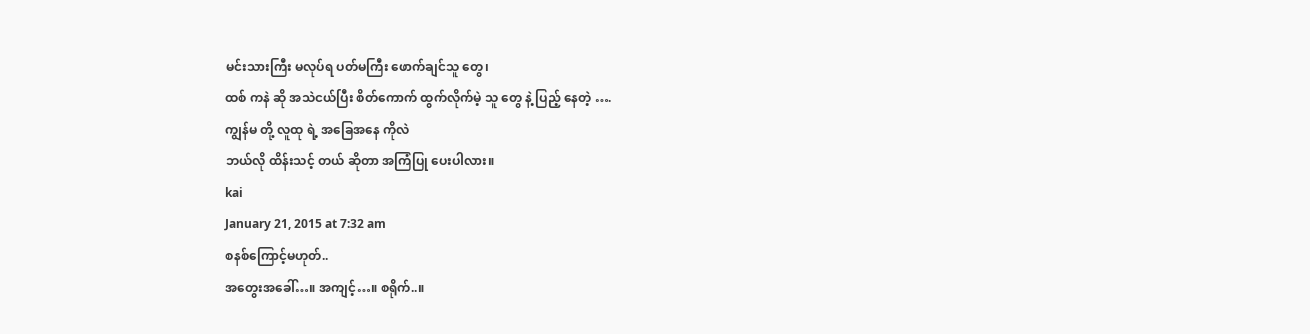မင်းသားကြီး မလုပ်ရ ပတ်မကြီး ဖောက်ချင်သူ တွေ၊
ထစ် ကနဲ ဆို အသဲငယ်ပြီး စိတ်ကောက် ထွက်လိုက်မဲ့ သူ တွေ နဲ့ ပြည့် နေတဲ့ ….
ကျွန်မ တို့ လူထု ရဲ့ အခြေအနေ ကိုလဲ
ဘယ်လို ထိန်းသင့် တယ် ဆိုတာ အကြံပြု ပေးပါလား။
kai
January 21, 2015 at 7:32 am
စနစ်ကြောင့်မဟုတ်..
အတွေးအခေါ်…။ အကျင့်…။ စရိုက်..။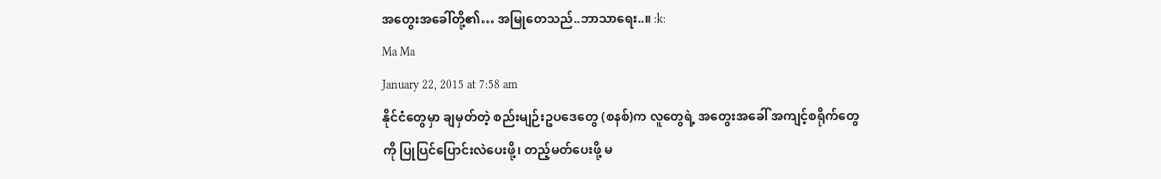အတွေးအခေါ်တို့၏… အမြုတေသည်..ဘာသာရေး..။ :k:
Ma Ma
January 22, 2015 at 7:58 am
နိုင်ငံတွေမှာ ချမှတ်တဲ့ စည်းမျဉ်းဥပဒေတွေ (စနစ်)က လူတွေရဲ့ အတွေးအခေါ် အကျင့်စရိုက်တွေကို ပြုပြင်ပြောင်းလဲပေးဖို့၊ တည့်မတ်ပေးဖို့ မ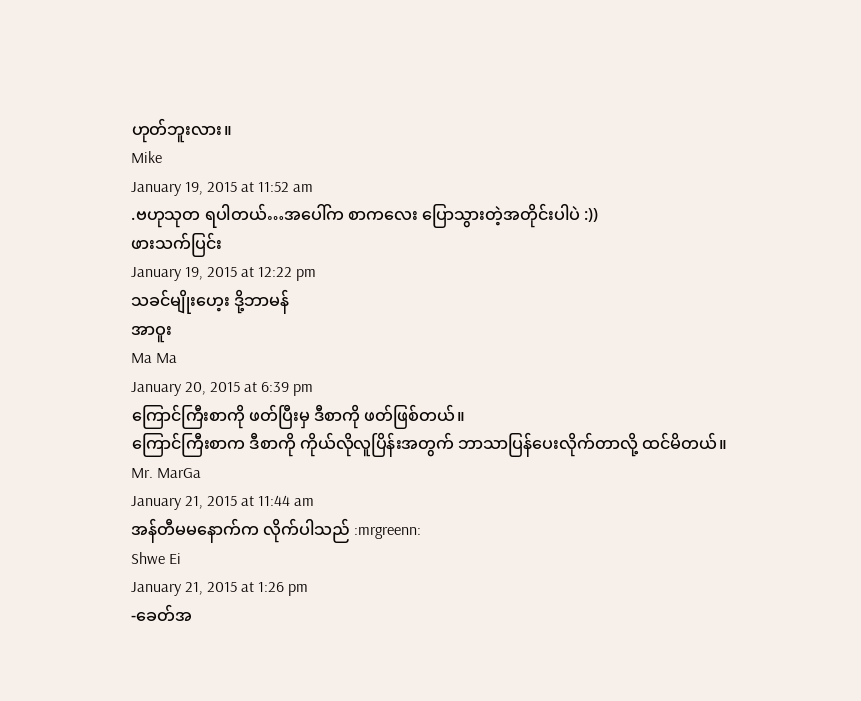ဟုတ်ဘူးလား။
Mike
January 19, 2015 at 11:52 am
.ဗဟုသုတ ရပါတယ်…အပေါ်က စာကလေး ပြောသွားတဲ့အတိုင်းပါပဲ :))
ဖားသက်ပြင်း
January 19, 2015 at 12:22 pm
သခင်မျိုးဟေ့း ဒို့ဘာမန်
အာဝူး
Ma Ma
January 20, 2015 at 6:39 pm
ကြောင်ကြီးစာကို ဖတ်ပြီးမှ ဒီစာကို ဖတ်ဖြစ်တယ်။
ကြောင်ကြီးစာက ဒီစာကို ကိုယ်လိုလူပြိန်းအတွက် ဘာသာပြန်ပေးလိုက်တာလို့ ထင်မိတယ်။
Mr. MarGa
January 21, 2015 at 11:44 am
အန်တီမမနောက်က လိုက်ပါသည် :mrgreenn:
Shwe Ei
January 21, 2015 at 1:26 pm
-ခေတ်အ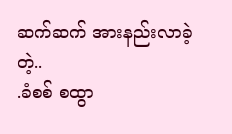ဆက်ဆက် အားနည်းလာခဲ့တဲ့..
.ခံစစ် စထွာ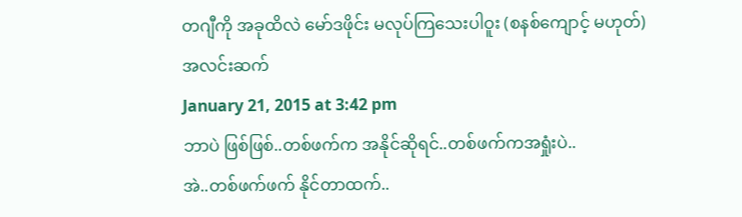တဂျီကို အခုထိလဲ မော်ဒဖိုင်း မလုပ်ကြသေးပါဝူး (စနစ်ကျောင့် မဟုတ်)
အလင်းဆက်
January 21, 2015 at 3:42 pm
ဘာပဲ ဖြစ်ဖြစ်..တစ်ဖက်က အနိုင်ဆိုရင်..တစ်ဖက်ကအရှုံးပဲ..
အဲ..တစ်ဖက်ဖက် နိုင်တာထက်..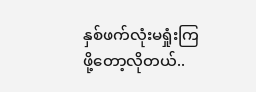နှစ်ဖက်လုံးမရှုံးကြဖို့တော့လိုတယ်..